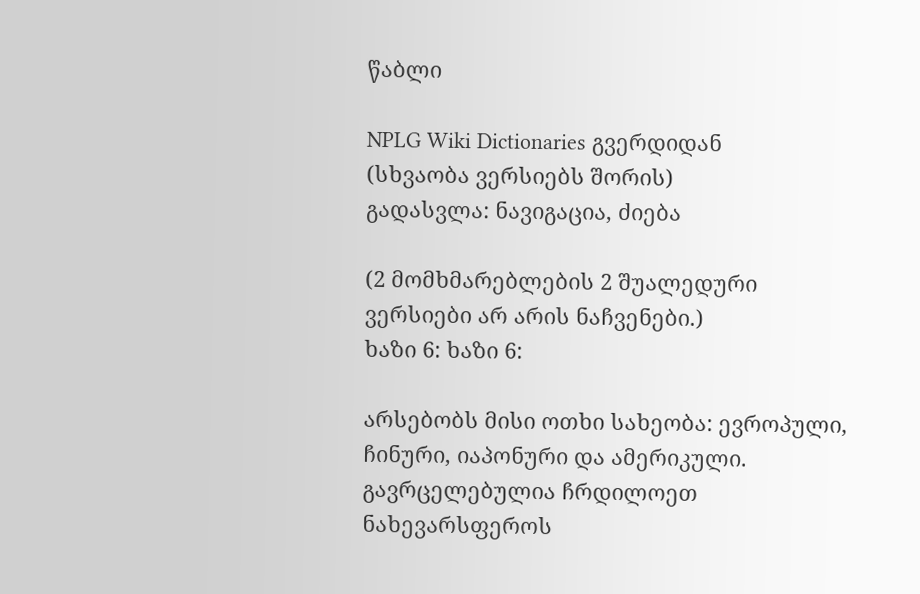წაბლი

NPLG Wiki Dictionaries გვერდიდან
(სხვაობა ვერსიებს შორის)
გადასვლა: ნავიგაცია, ძიება

(2 მომხმარებლების 2 შუალედური ვერსიები არ არის ნაჩვენები.)
ხაზი 6: ხაზი 6:

არსებობს მისი ოთხი სახეობა: ევროპული, ჩინური, იაპონური და ამერიკული. გავრცელებულია ჩრდილოეთ ნახევარსფეროს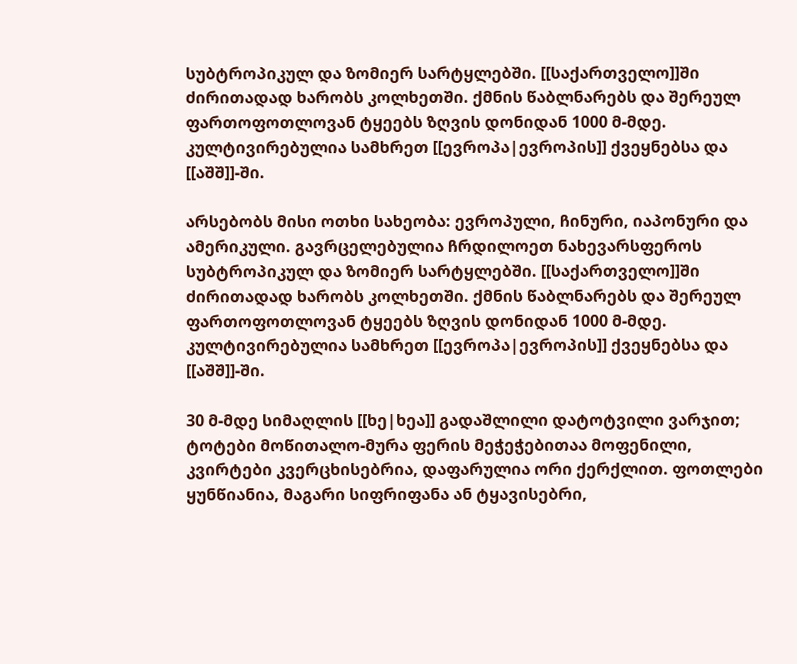სუბტროპიკულ და ზომიერ სარტყლებში. [[საქართველო]]ში ძირითადად ხარობს კოლხეთში. ქმნის წაბლნარებს და შერეულ ფართოფოთლოვან ტყეებს ზღვის დონიდან 1000 მ-მდე. კულტივირებულია სამხრეთ [[ევროპა|ევროპის]] ქვეყნებსა და [[აშშ]]-ში.

არსებობს მისი ოთხი სახეობა: ევროპული, ჩინური, იაპონური და ამერიკული. გავრცელებულია ჩრდილოეთ ნახევარსფეროს სუბტროპიკულ და ზომიერ სარტყლებში. [[საქართველო]]ში ძირითადად ხარობს კოლხეთში. ქმნის წაბლნარებს და შერეულ ფართოფოთლოვან ტყეებს ზღვის დონიდან 1000 მ-მდე. კულტივირებულია სამხრეთ [[ევროპა|ევროპის]] ქვეყნებსა და [[აშშ]]-ში.

30 მ-მდე სიმაღლის [[ხე|ხეა]] გადაშლილი დატოტვილი ვარჯით; ტოტები მოწითალო-მურა ფერის მეჭეჭებითაა მოფენილი, კვირტები კვერცხისებრია, დაფარულია ორი ქერქლით. ფოთლები ყუნწიანია, მაგარი სიფრიფანა ან ტყავისებრი,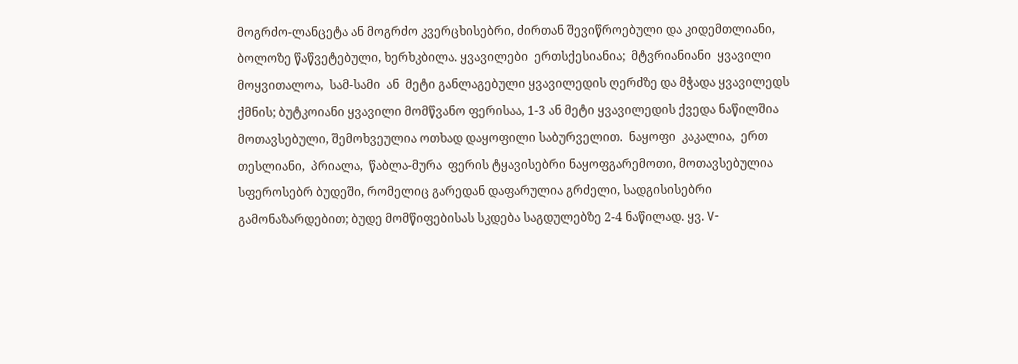მოგრძო-ლანცეტა ან მოგრძო კვერცხისებრი, ძირთან შევიწროებული და კიდემთლიანი, ბოლოზე წაწვეტებული, ხერხკბილა. ყვავილები  ერთსქესიანია;  მტვრიანიანი  ყვავილი  მოყვითალოა,  სამ-სამი  ან  მეტი განლაგებული ყვავილედის ღერძზე და მჭადა ყვავილედს ქმნის; ბუტკოიანი ყვავილი მომწვანო ფერისაა, 1-3 ან მეტი ყვავილედის ქვედა ნაწილშია მოთავსებული, შემოხვეულია ოთხად დაყოფილი საბურველით.  ნაყოფი  კაკალია,  ერთ  თესლიანი,  პრიალა,  წაბლა-მურა  ფერის ტყავისებრი ნაყოფგარემოთი, მოთავსებულია სფეროსებრ ბუდეში, რომელიც გარედან დაფარულია გრძელი, სადგისისებრი გამონაზარდებით; ბუდე მომწიფებისას სკდება საგდულებზე 2-4 ნაწილად. ყვ. V-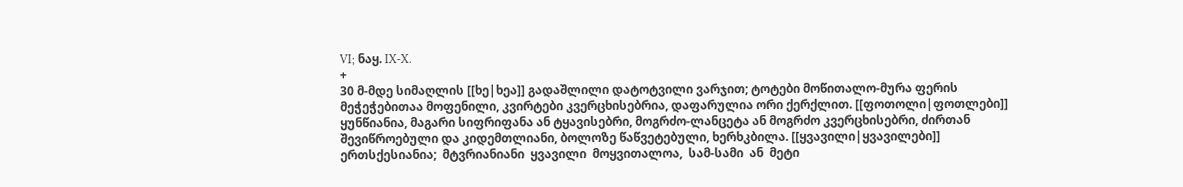VI; ნაყ. IX-X.
+
30 მ-მდე სიმაღლის [[ხე|ხეა]] გადაშლილი დატოტვილი ვარჯით; ტოტები მოწითალო-მურა ფერის მეჭეჭებითაა მოფენილი, კვირტები კვერცხისებრია, დაფარულია ორი ქერქლით. [[ფოთოლი|ფოთლები]] ყუნწიანია, მაგარი სიფრიფანა ან ტყავისებრი, მოგრძო-ლანცეტა ან მოგრძო კვერცხისებრი, ძირთან შევიწროებული და კიდემთლიანი, ბოლოზე წაწვეტებული, ხერხკბილა. [[ყვავილი|ყვავილები]] ერთსქესიანია;  მტვრიანიანი  ყვავილი  მოყვითალოა,  სამ-სამი  ან  მეტი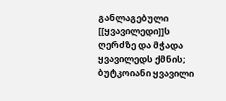განლაგებული [[ყვავილედი]]ს ღერძზე და მჭადა ყვავილედს ქმნის; ბუტკოიანი ყვავილი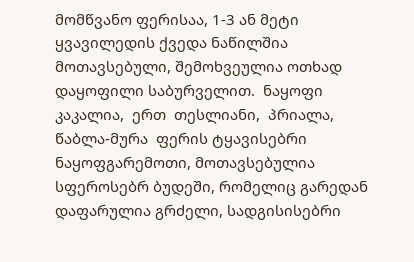მომწვანო ფერისაა, 1-3 ან მეტი ყვავილედის ქვედა ნაწილშია მოთავსებული, შემოხვეულია ოთხად დაყოფილი საბურველით.  ნაყოფი  კაკალია,  ერთ  თესლიანი,  პრიალა,  წაბლა-მურა  ფერის ტყავისებრი ნაყოფგარემოთი, მოთავსებულია სფეროსებრ ბუდეში, რომელიც გარედან დაფარულია გრძელი, სადგისისებრი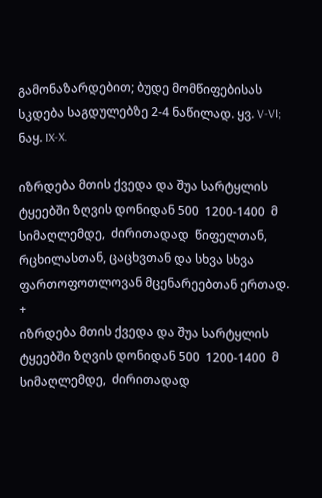გამონაზარდებით; ბუდე მომწიფებისას სკდება საგდულებზე 2-4 ნაწილად. ყვ. V-VI; ნაყ. IX-X.

იზრდება მთის ქვედა და შუა სარტყლის ტყეებში ზღვის დონიდან 500  1200-1400  მ  სიმაღლემდე,  ძირითადად  წიფელთან,  რცხილასთან, ცაცხვთან და სხვა სხვა ფართოფოთლოვან მცენარეებთან ერთად.
+
იზრდება მთის ქვედა და შუა სარტყლის ტყეებში ზღვის დონიდან 500  1200-1400  მ  სიმაღლემდე,  ძირითადად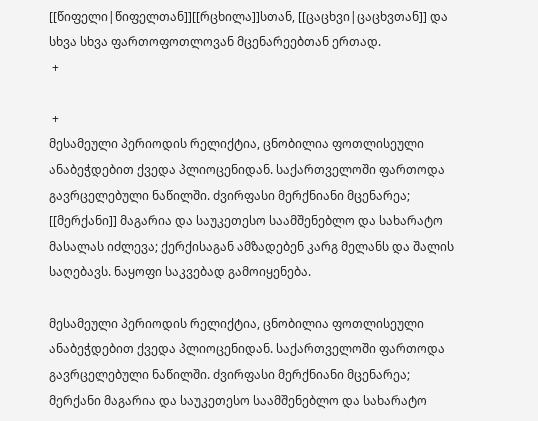[[წიფელი|წიფელთან]][[რცხილა]]სთან, [[ცაცხვი|ცაცხვთან]] და სხვა სხვა ფართოფოთლოვან მცენარეებთან ერთად.
 +

 +
მესამეული პერიოდის რელიქტია, ცნობილია ფოთლისეული ანაბეჭდებით ქვედა პლიოცენიდან. საქართველოში ფართოდა გავრცელებული ნაწილში. ძვირფასი მერქნიანი მცენარეა; [[მერქანი]] მაგარია და საუკეთესო საამშენებლო და სახარატო მასალას იძლევა; ქერქისაგან ამზადებენ კარგ მელანს და შალის საღებავს. ნაყოფი საკვებად გამოიყენება.

მესამეული პერიოდის რელიქტია, ცნობილია ფოთლისეული ანაბეჭდებით ქვედა პლიოცენიდან. საქართველოში ფართოდა გავრცელებული ნაწილში. ძვირფასი მერქნიანი მცენარეა; მერქანი მაგარია და საუკეთესო საამშენებლო და სახარატო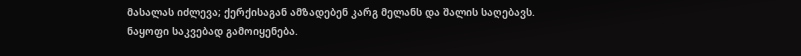მასალას იძლევა; ქერქისაგან ამზადებენ კარგ მელანს და შალის საღებავს. ნაყოფი საკვებად გამოიყენება.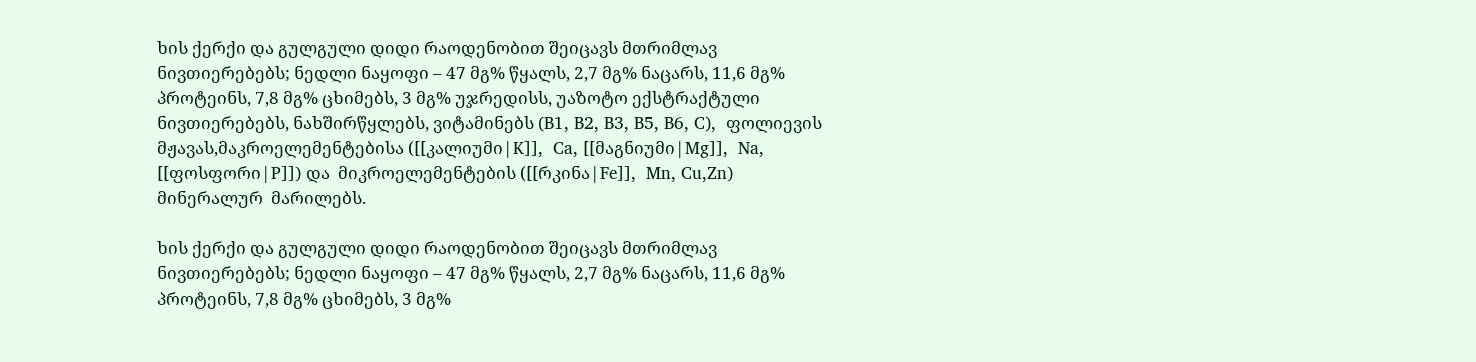ხის ქერქი და გულგული დიდი რაოდენობით შეიცავს მთრიმლავ ნივთიერებებს; ნედლი ნაყოფი – 47 მგ% წყალს, 2,7 მგ% ნაცარს, 11,6 მგ% პროტეინს, 7,8 მგ% ცხიმებს, 3 მგ% უჯრედისს, უაზოტო ექსტრაქტული ნივთიერებებს, ნახშირწყლებს, ვიტამინებს (B1, B2, B3, B5, B6, C),  ფოლიევის მჟავას,მაკროელემენტებისა ([[კალიუმი|K]],  Ca, [[მაგნიუმი|Mg]],  Na, [[ფოსფორი|P]]) და  მიკროელემენტების ([[რკინა|Fe]],  Mn, Cu,Zn) მინერალურ  მარილებს.

ხის ქერქი და გულგული დიდი რაოდენობით შეიცავს მთრიმლავ ნივთიერებებს; ნედლი ნაყოფი – 47 მგ% წყალს, 2,7 მგ% ნაცარს, 11,6 მგ% პროტეინს, 7,8 მგ% ცხიმებს, 3 მგ%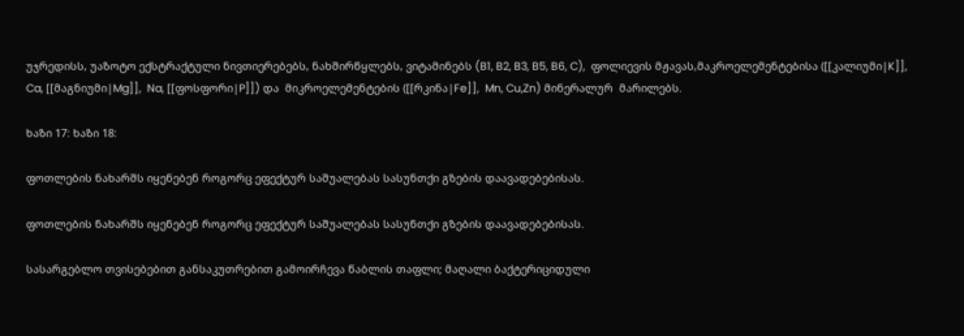უჯრედისს, უაზოტო ექსტრაქტული ნივთიერებებს, ნახშირწყლებს, ვიტამინებს (B1, B2, B3, B5, B6, C),  ფოლიევის მჟავას,მაკროელემენტებისა ([[კალიუმი|K]],  Ca, [[მაგნიუმი|Mg]],  Na, [[ფოსფორი|P]]) და  მიკროელემენტების ([[რკინა|Fe]],  Mn, Cu,Zn) მინერალურ  მარილებს.

ხაზი 17: ხაზი 18:

ფოთლების ნახარშს იყენებენ როგორც ეფექტურ საშუალებას სასუნთქი გზების დაავადებებისას.

ფოთლების ნახარშს იყენებენ როგორც ეფექტურ საშუალებას სასუნთქი გზების დაავადებებისას.

სასარგებლო თვისებებით განსაკუთრებით გამოირჩევა წაბლის თაფლი; მაღალი ბაქტერიციდული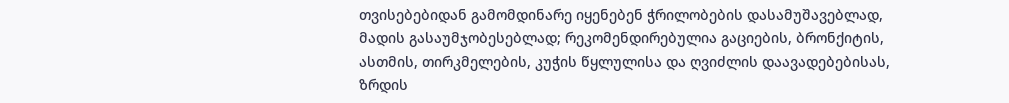თვისებებიდან გამომდინარე იყენებენ ჭრილობების დასამუშავებლად, მადის გასაუმჯობესებლად; რეკომენდირებულია გაციების, ბრონქიტის, ასთმის, თირკმელების, კუჭის წყლულისა და ღვიძლის დაავადებებისას, ზრდის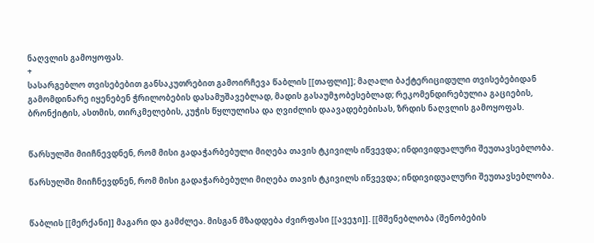ნაღვლის გამოყოფას.
+
სასარგებლო თვისებებით განსაკუთრებით გამოირჩევა წაბლის [[თაფლი]]; მაღალი ბაქტერიციდული თვისებებიდან გამომდინარე იყენებენ ჭრილობების დასამუშავებლად, მადის გასაუმჯობესებლად; რეკომენდირებულია გაციების, ბრონქიტის, ასთმის, თირკმელების, კუჭის წყლულისა და ღვიძლის დაავადებებისას, ზრდის ნაღვლის გამოყოფას.


წარსულში მიიჩნევდნენ, რომ მისი გადაჭარბებული მიღება თავის ტკივილს იწვევდა; ინდივიდუალური შეუთავსებლობა.

წარსულში მიიჩნევდნენ, რომ მისი გადაჭარბებული მიღება თავის ტკივილს იწვევდა; ინდივიდუალური შეუთავსებლობა.


წაბლის [[მერქანი]] მაგარი და გამძლეა. მისგან მზადდება ძვირფასი [[ავეჯი]]. [[მშენებლობა (შენობების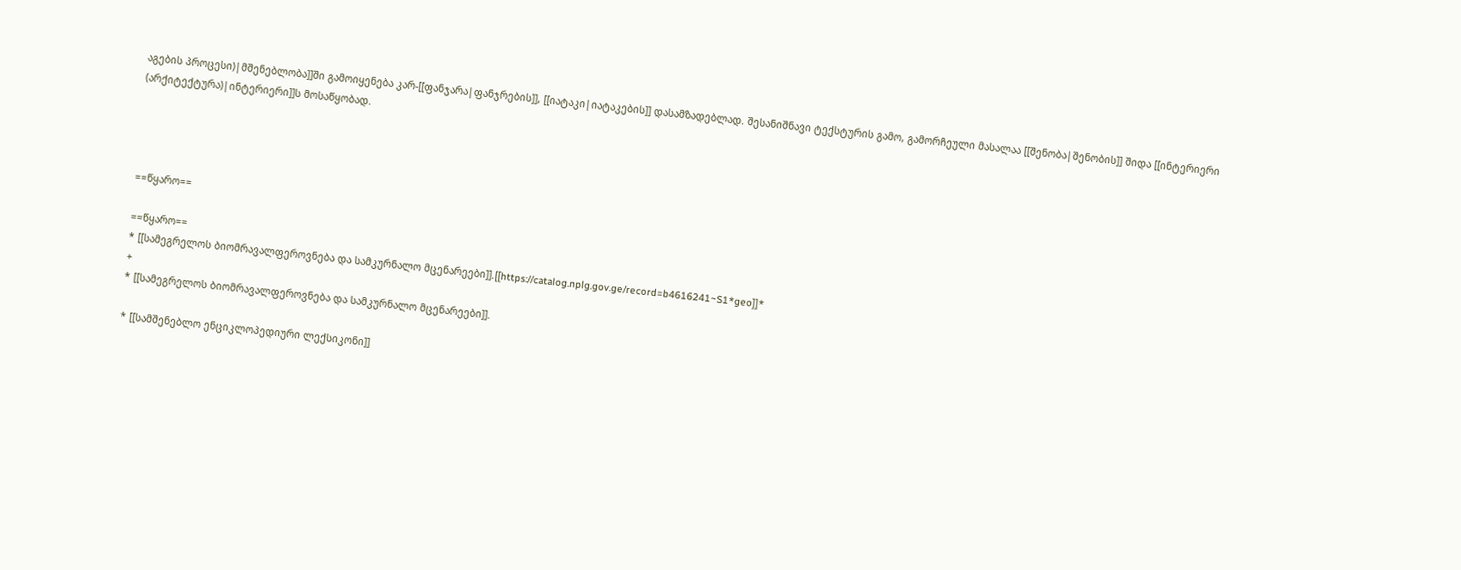აგების პროცესი)|მშენებლობა]]ში გამოიყენება კარ-[[ფანჯარა|ფანჯრების]], [[იატაკი|იატაკების]] დასამზადებლად. შესანიშნავი ტექსტურის გამო, გამორჩეული მასალაა [[შენობა|შენობის]] შიდა [[ინტერიერი (არქიტექტურა)|ინტერიერი]]ს მოსაწყობად.




==წყარო==

==წყარო==
* [[სამეგრელოს ბიომრავალფეროვნება და სამკურნალო მცენარეები]].[[https://catalog.nplg.gov.ge/record=b4616241~S1*geo]]*
+
* [[სამეგრელოს ბიომრავალფეროვნება და სამკურნალო მცენარეები]].

* [[სამშენებლო ენციკლოპედიური ლექსიკონი]]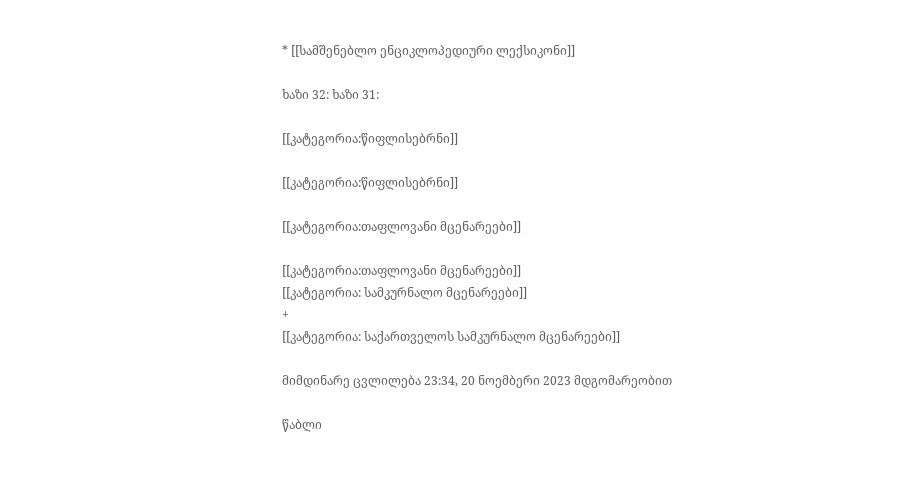* [[სამშენებლო ენციკლოპედიური ლექსიკონი]]

ხაზი 32: ხაზი 31:

[[კატეგორია:წიფლისებრნი]]

[[კატეგორია:წიფლისებრნი]]

[[კატეგორია:თაფლოვანი მცენარეები]]

[[კატეგორია:თაფლოვანი მცენარეები]]
[[კატეგორია: სამკურნალო მცენარეები]]
+
[[კატეგორია: საქართველოს სამკურნალო მცენარეები]]

მიმდინარე ცვლილება 23:34, 20 ნოემბერი 2023 მდგომარეობით

წაბლი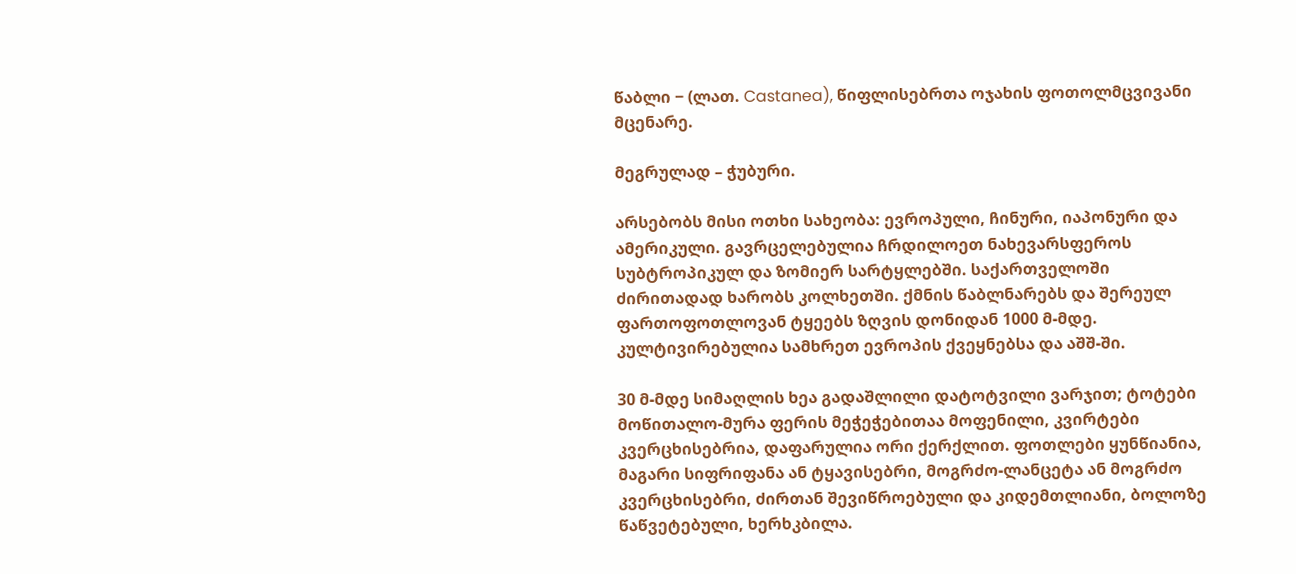წაბლი − (ლათ. Castanea), წიფლისებრთა ოჯახის ფოთოლმცვივანი მცენარე.

მეგრულად – ჭუბური.

არსებობს მისი ოთხი სახეობა: ევროპული, ჩინური, იაპონური და ამერიკული. გავრცელებულია ჩრდილოეთ ნახევარსფეროს სუბტროპიკულ და ზომიერ სარტყლებში. საქართველოში ძირითადად ხარობს კოლხეთში. ქმნის წაბლნარებს და შერეულ ფართოფოთლოვან ტყეებს ზღვის დონიდან 1000 მ-მდე. კულტივირებულია სამხრეთ ევროპის ქვეყნებსა და აშშ-ში.

30 მ-მდე სიმაღლის ხეა გადაშლილი დატოტვილი ვარჯით; ტოტები მოწითალო-მურა ფერის მეჭეჭებითაა მოფენილი, კვირტები კვერცხისებრია, დაფარულია ორი ქერქლით. ფოთლები ყუნწიანია, მაგარი სიფრიფანა ან ტყავისებრი, მოგრძო-ლანცეტა ან მოგრძო კვერცხისებრი, ძირთან შევიწროებული და კიდემთლიანი, ბოლოზე წაწვეტებული, ხერხკბილა.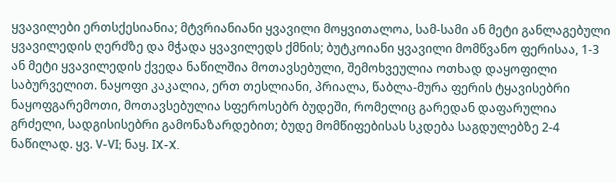ყვავილები ერთსქესიანია; მტვრიანიანი ყვავილი მოყვითალოა, სამ-სამი ან მეტი განლაგებული ყვავილედის ღერძზე და მჭადა ყვავილედს ქმნის; ბუტკოიანი ყვავილი მომწვანო ფერისაა, 1-3 ან მეტი ყვავილედის ქვედა ნაწილშია მოთავსებული, შემოხვეულია ოთხად დაყოფილი საბურველით. ნაყოფი კაკალია, ერთ თესლიანი, პრიალა, წაბლა-მურა ფერის ტყავისებრი ნაყოფგარემოთი, მოთავსებულია სფეროსებრ ბუდეში, რომელიც გარედან დაფარულია გრძელი, სადგისისებრი გამონაზარდებით; ბუდე მომწიფებისას სკდება საგდულებზე 2-4 ნაწილად. ყვ. V-VI; ნაყ. IX-X.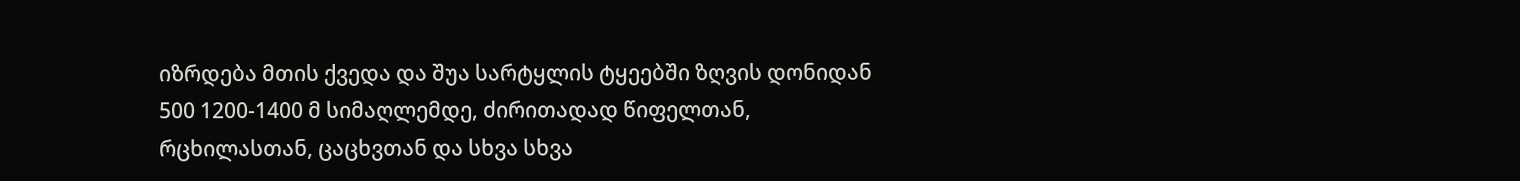იზრდება მთის ქვედა და შუა სარტყლის ტყეებში ზღვის დონიდან 500 1200-1400 მ სიმაღლემდე, ძირითადად წიფელთან, რცხილასთან, ცაცხვთან და სხვა სხვა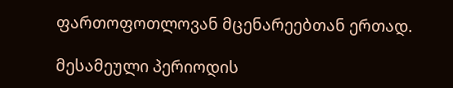ფართოფოთლოვან მცენარეებთან ერთად.

მესამეული პერიოდის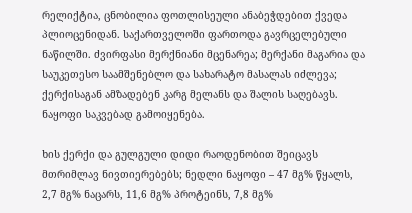რელიქტია, ცნობილია ფოთლისეული ანაბეჭდებით ქვედა პლიოცენიდან. საქართველოში ფართოდა გავრცელებული ნაწილში. ძვირფასი მერქნიანი მცენარეა; მერქანი მაგარია და საუკეთესო საამშენებლო და სახარატო მასალას იძლევა; ქერქისაგან ამზადებენ კარგ მელანს და შალის საღებავს. ნაყოფი საკვებად გამოიყენება.

ხის ქერქი და გულგული დიდი რაოდენობით შეიცავს მთრიმლავ ნივთიერებებს; ნედლი ნაყოფი – 47 მგ% წყალს, 2,7 მგ% ნაცარს, 11,6 მგ% პროტეინს, 7,8 მგ%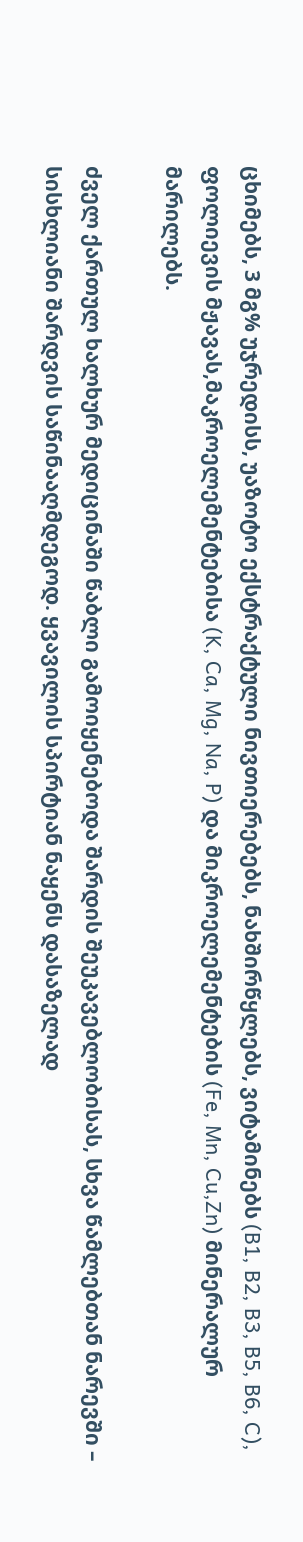ცხიმებს, 3 მგ% უჯრედისს, უაზოტო ექსტრაქტული ნივთიერებებს, ნახშირწყლებს, ვიტამინებს (B1, B2, B3, B5, B6, C), ფოლიევის მჟავას,მაკროელემენტებისა (K, Ca, Mg, Na, P) და მიკროელემენტების (Fe, Mn, Cu,Zn) მინერალურ მარილებს.

ძველ ქართულ ხალხურ მედიცინაში წაბლი გამოიყენებოდა შარდის შეუკავებლობისას, სხვა წამლებთან ნარევში – სისხლიანი შარდვის საწინააღმდეგოდ. ყვავილის სპირტიან ნაყენს დასაზელად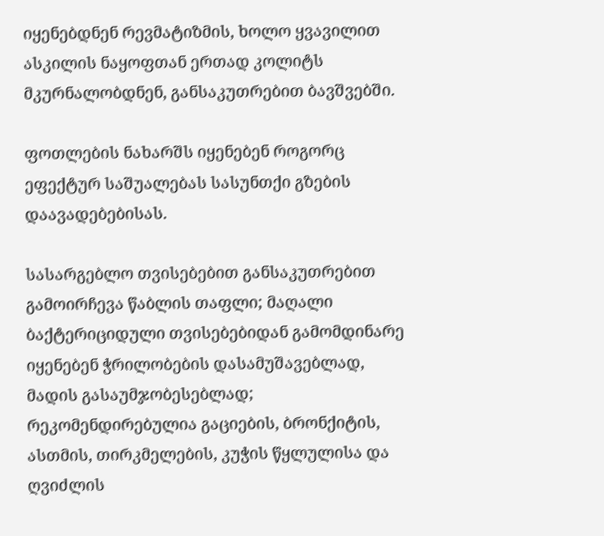იყენებდნენ რევმატიზმის, ხოლო ყვავილით ასკილის ნაყოფთან ერთად კოლიტს მკურნალობდნენ, განსაკუთრებით ბავშვებში.

ფოთლების ნახარშს იყენებენ როგორც ეფექტურ საშუალებას სასუნთქი გზების დაავადებებისას.

სასარგებლო თვისებებით განსაკუთრებით გამოირჩევა წაბლის თაფლი; მაღალი ბაქტერიციდული თვისებებიდან გამომდინარე იყენებენ ჭრილობების დასამუშავებლად, მადის გასაუმჯობესებლად; რეკომენდირებულია გაციების, ბრონქიტის, ასთმის, თირკმელების, კუჭის წყლულისა და ღვიძლის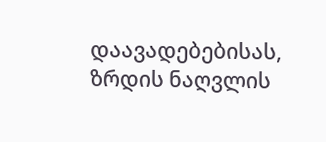დაავადებებისას, ზრდის ნაღვლის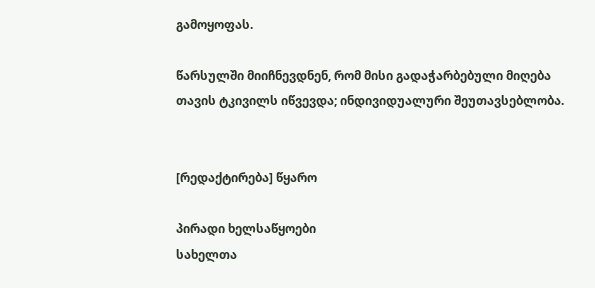გამოყოფას.

წარსულში მიიჩნევდნენ, რომ მისი გადაჭარბებული მიღება თავის ტკივილს იწვევდა; ინდივიდუალური შეუთავსებლობა.


[რედაქტირება] წყარო

პირადი ხელსაწყოები
სახელთა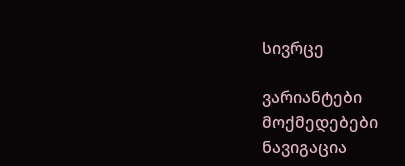სივრცე

ვარიანტები
მოქმედებები
ნავიგაცია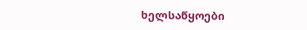ხელსაწყოები